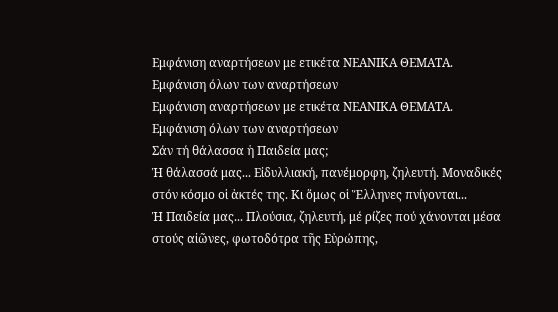Εμφάνιση αναρτήσεων με ετικέτα ΝΕΑΝΙΚΑ ΘΕΜΑΤΑ. Εμφάνιση όλων των αναρτήσεων
Εμφάνιση αναρτήσεων με ετικέτα ΝΕΑΝΙΚΑ ΘΕΜΑΤΑ. Εμφάνιση όλων των αναρτήσεων
Σάν τή θάλασσα ἡ Παιδεία μας;
Ἡ θάλασσά μας... Εἰδυλλιακή, πανέμορφη, ζηλευτή. Μοναδικές στόν κόσμο οἱ ἀκτές της. Κι ὅμως οἱ Ἕλληνες πνίγονται...
Ἡ Παιδεία μας... Πλούσια, ζηλευτή, μέ ρίζες πού χάνονται μέσα στούς αἰῶνες, φωτοδότρα τῆς Εὐρώπης,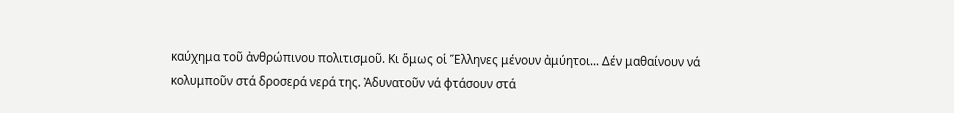καύχημα τοῦ ἀνθρώπινου πολιτισμοῦ. Κι ὅμως οἱ Ἕλληνες μένουν ἀμύητοι... Δέν μαθαίνουν νά κολυμποῦν στά δροσερά νερά της. Ἀδυνατοῦν νά φτάσουν στά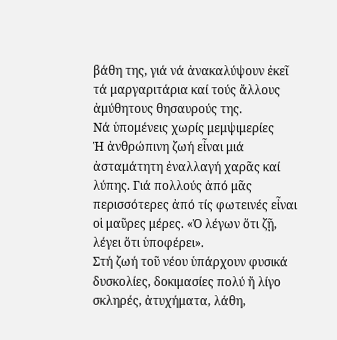βάθη της, γιά νά ἀνακαλύψουν ἐκεῖ τά μαργαριτάρια καί τούς ἄλλους ἀμύθητους θησαυρούς της.
Νά ὑπομένεις χωρίς μεμψιμερίες
Ἡ ἀνθρώπινη ζωή εἶναι μιά ἀσταμάτητη ἐναλλαγή χαρᾶς καί λύπης. Γιά πολλούς ἀπό μᾶς περισσότερες ἀπό τίς φωτεινές εἶναι οἱ μαῦρες μέρες. «Ὁ λέγων ὅτι ζῇ, λέγει ὅτι ὑποφέρει».
Στή ζωή τοῦ νέου ὑπάρχουν φυσικά δυσκολίες, δοκιμασίες πολύ ἤ λίγο σκληρές, ἀτυχήματα, λάθη,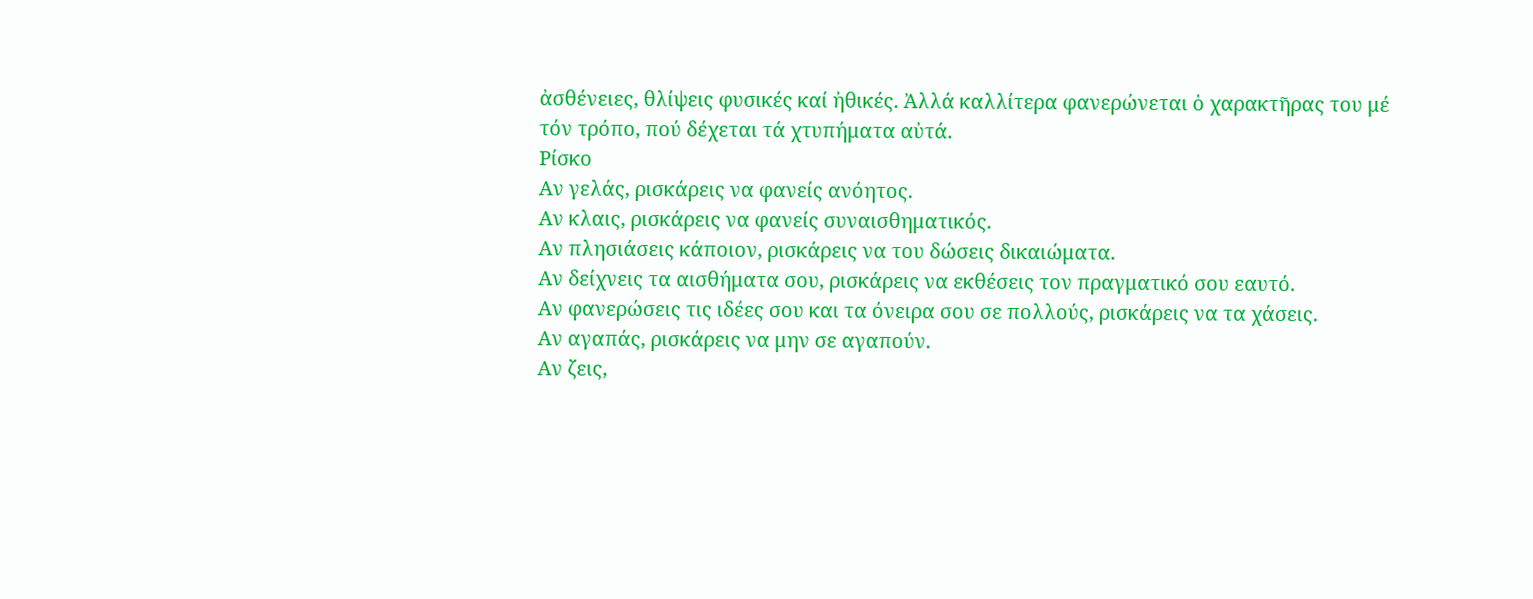ἀσθένειες, θλίψεις φυσικές καί ἠθικές. Ἀλλά καλλίτερα φανερώνεται ὁ χαρακτῆρας του μέ τόν τρόπο, πού δέχεται τά χτυπήματα αὐτά.
Ρίσκο
Αν γελάς, ρισκάρεις να φανείς ανόητος.
Αν κλαις, ρισκάρεις να φανείς συναισθηματικός.
Αν πλησιάσεις κάποιον, ρισκάρεις να του δώσεις δικαιώματα.
Αν δείχνεις τα αισθήματα σου, ρισκάρεις να εκθέσεις τον πραγματικό σου εαυτό.
Αν φανερώσεις τις ιδέες σου και τα όνειρα σου σε πολλούς, ρισκάρεις να τα χάσεις.
Αν αγαπάς, ρισκάρεις να μην σε αγαπούν.
Αν ζεις,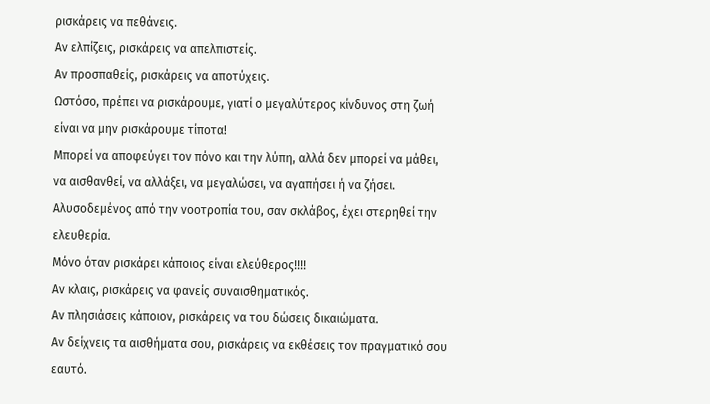ρισκάρεις να πεθάνεις.
Αν ελπίζεις, ρισκάρεις να απελπιστείς.
Αν προσπαθείς, ρισκάρεις να αποτύχεις.
Ωστόσο, πρέπει να ρισκάρουμε, γιατί ο μεγαλύτερος κίνδυνος στη ζωή είναι να μην ρισκάρουμε τίποτα!
Μπορεί να αποφεύγει τον πόνο και την λύπη, αλλά δεν μπορεί να μάθει, να αισθανθεί, να αλλάξει, να μεγαλώσει, να αγαπήσει ή να ζήσει.
Αλυσοδεμένος από την νοοτροπία του, σαν σκλάβος, έχει στερηθεί την ελευθερία.
Μόνο όταν ρισκάρει κάποιος είναι ελεύθερος!!!!
Αν κλαις, ρισκάρεις να φανείς συναισθηματικός.
Αν πλησιάσεις κάποιον, ρισκάρεις να του δώσεις δικαιώματα.
Αν δείχνεις τα αισθήματα σου, ρισκάρεις να εκθέσεις τον πραγματικό σου εαυτό.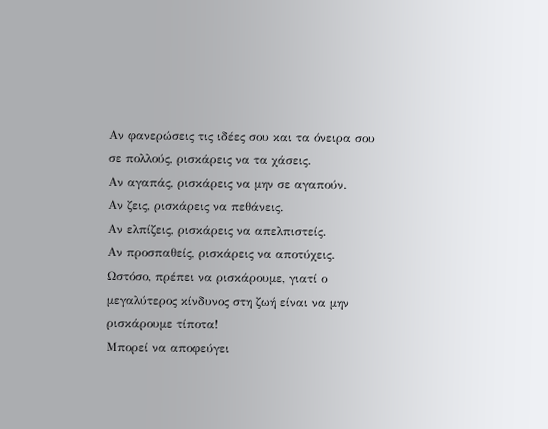Αν φανερώσεις τις ιδέες σου και τα όνειρα σου σε πολλούς, ρισκάρεις να τα χάσεις.
Αν αγαπάς, ρισκάρεις να μην σε αγαπούν.
Αν ζεις, ρισκάρεις να πεθάνεις.
Αν ελπίζεις, ρισκάρεις να απελπιστείς.
Αν προσπαθείς, ρισκάρεις να αποτύχεις.
Ωστόσο, πρέπει να ρισκάρουμε, γιατί ο μεγαλύτερος κίνδυνος στη ζωή είναι να μην ρισκάρουμε τίποτα!
Μπορεί να αποφεύγει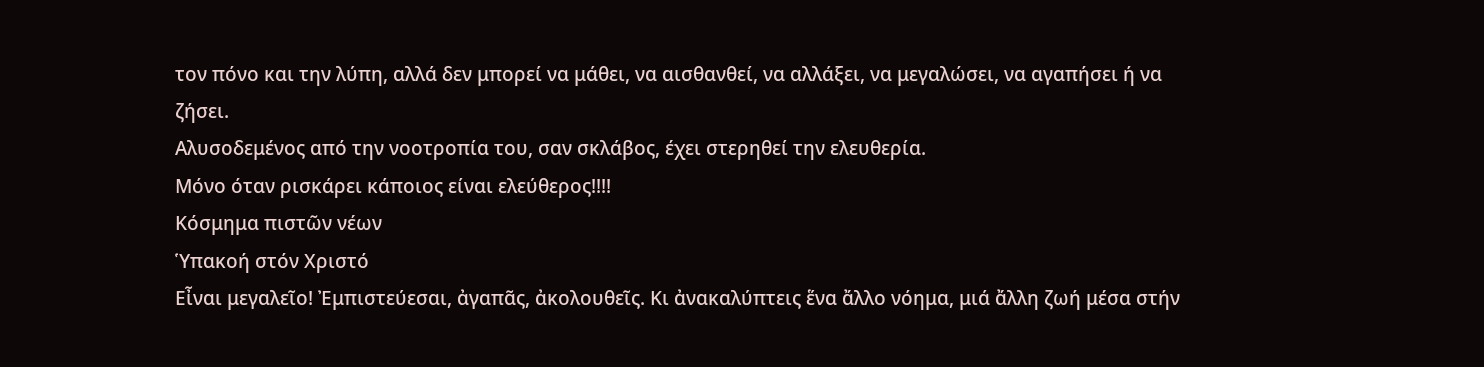τον πόνο και την λύπη, αλλά δεν μπορεί να μάθει, να αισθανθεί, να αλλάξει, να μεγαλώσει, να αγαπήσει ή να ζήσει.
Αλυσοδεμένος από την νοοτροπία του, σαν σκλάβος, έχει στερηθεί την ελευθερία.
Μόνο όταν ρισκάρει κάποιος είναι ελεύθερος!!!!
Κόσμημα πιστῶν νέων
Ὑπακοή στόν Χριστό
Εἶναι μεγαλεῖο! Ἐμπιστεύεσαι, ἀγαπᾶς, ἀκολουθεῖς. Κι ἀνακαλύπτεις ἕνα ἄλλο νόημα, μιά ἄλλη ζωή μέσα στήν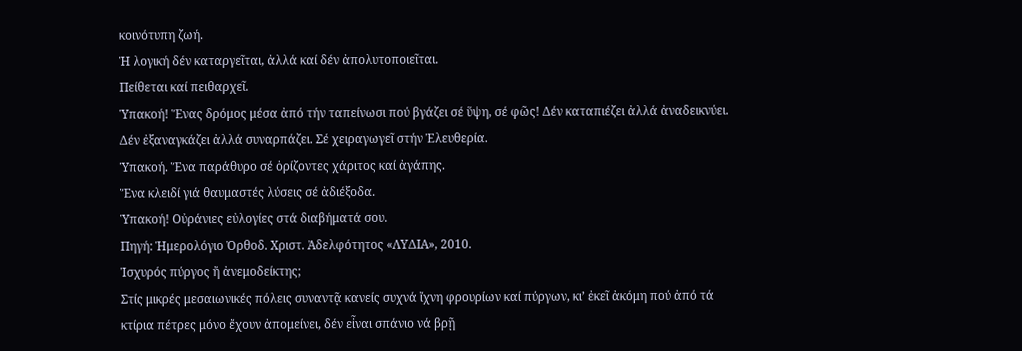κοινότυπη ζωή.
Ἡ λογική δέν καταργεῖται, ἀλλά καί δέν ἀπολυτοποιεῖται.
Πείθεται καί πειθαρχεῖ.
Ὑπακοή! Ἕνας δρόμος μέσα ἀπό τήν ταπείνωσι πού βγάζει σέ ὕψη, σέ φῶς! Δέν καταπιέζει ἀλλά ἀναδεικνύει. Δέν ἐξαναγκάζει ἀλλά συναρπάζει. Σέ χειραγωγεῖ στήν Ἐλευθερία.
Ὑπακοή. Ἕνα παράθυρο σέ ὁρίζοντες χάριτος καί ἀγάπης.
Ἕνα κλειδί γιά θαυμαστές λύσεις σέ ἀδιέξοδα.
Ὑπακοή! Οὐράνιες εὐλογίες στά διαβήματά σου.
Πηγή: Ἡμερολόγιο Ὀρθοδ. Χριστ. Ἀδελφότητος «ΛΥΔΙΑ», 2010.
Ἰσχυρός πύργος ἤ ἀνεμοδείκτης;
Στίς μικρές μεσαιωνικές πόλεις συναντᾷ κανείς συχνά ἴχνη φρουρίων καί πύργων, κι’ ἐκεῖ ἀκόμη πού ἀπό τά κτίρια πέτρες μόνο ἔχουν ἀπομείνει, δέν εἶναι σπάνιο νά βρῇ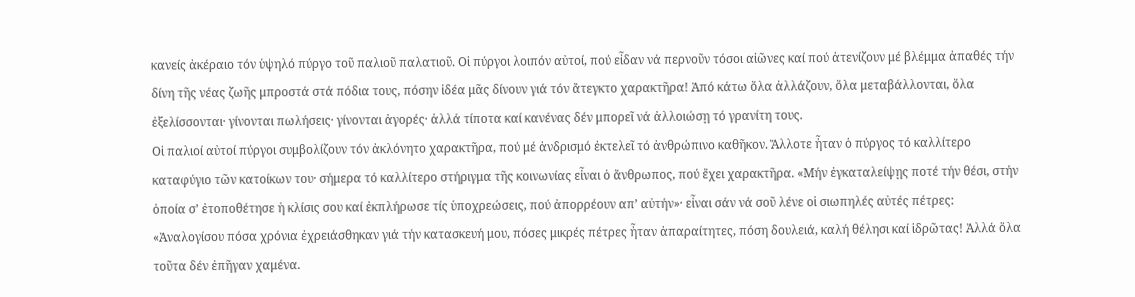κανείς ἀκέραιο τόν ὑψηλό πύργο τοῦ παλιοῦ παλατιοῦ. Οἱ πύργοι λοιπόν αὐτοί, πού εἶδαν νά περνοῦν τόσοι αἰῶνες καί πού ἀτενίζουν μέ βλέμμα ἀπαθές τήν δίνη τῆς νέας ζωῆς μπροστά στά πόδια τους, πόσην ἰδέα μᾶς δίνουν γιά τόν ἄτεγκτο χαρακτῆρα! Ἀπό κάτω ὅλα ἀλλάζουν, ὅλα μεταβάλλονται, ὅλα ἐξελίσσονται· γίνονται πωλήσεις· γίνονται ἀγορές· ἀλλά τίποτα καί κανένας δέν μπορεῖ νά ἀλλοιώσῃ τό γρανίτη τους.
Οἱ παλιοί αὐτοί πύργοι συμβολίζουν τόν ἀκλόνητο χαρακτῆρα, πού μέ ἀνδρισμό ἐκτελεῖ τό ἀνθρώπινο καθῆκον. Ἄλλοτε ἦταν ὁ πύργος τό καλλίτερο καταφύγιο τῶν κατοίκων του· σήμερα τό καλλίτερο στήριγμα τῆς κοινωνίας εἶναι ὁ ἄνθρωπος, πού ἔχει χαρακτῆρα. «Μήν ἐγκαταλείψῃς ποτέ τήν θέσι, στήν ὁποία σ’ ἐτοποθέτησε ἡ κλίσις σου καί ἐκπλήρωσε τίς ὑποχρεώσεις, πού ἀπορρέουν απ’ αὐτήν»· εἶναι σάν νά σοῦ λένε οἱ σιωπηλές αὐτές πέτρες: «Ἀναλογίσου πόσα χρόνια ἐχρειάσθηκαν γιά τήν κατασκευή μου, πόσες μικρές πέτρες ἦταν ἀπαραίτητες, πόση δουλειά, καλή θέλησι καί ἱδρῶτας! Ἀλλά ὅλα τοῦτα δέν ἐπῆγαν χαμένα.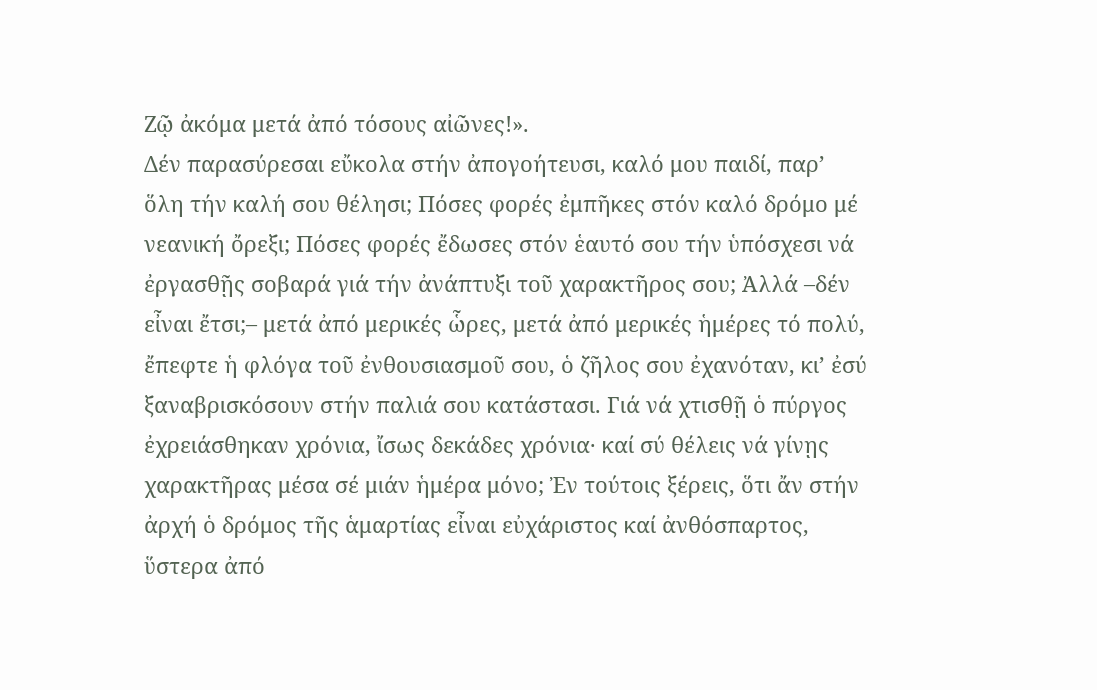Ζῷ ἀκόμα μετά ἀπό τόσους αἰῶνες!».
Δέν παρασύρεσαι εὔκολα στήν ἀπογοήτευσι, καλό μου παιδί, παρ’ ὅλη τήν καλή σου θέλησι; Πόσες φορές ἐμπῆκες στόν καλό δρόμο μέ νεανική ὄρεξι; Πόσες φορές ἔδωσες στόν ἑαυτό σου τήν ὑπόσχεσι νά ἐργασθῇς σοβαρά γιά τήν ἀνάπτυξι τοῦ χαρακτῆρος σου; Ἀλλά –δέν εἶναι ἔτσι;– μετά ἀπό μερικές ὧρες, μετά ἀπό μερικές ἡμέρες τό πολύ, ἔπεφτε ἡ φλόγα τοῦ ἐνθουσιασμοῦ σου, ὁ ζῆλος σου ἐχανόταν, κι’ ἐσύ ξαναβρισκόσουν στήν παλιά σου κατάστασι. Γιά νά χτισθῇ ὁ πύργος ἐχρειάσθηκαν χρόνια, ἴσως δεκάδες χρόνια· καί σύ θέλεις νά γίνῃς χαρακτῆρας μέσα σέ μιάν ἡμέρα μόνο; Ἐν τούτοις ξέρεις, ὅτι ἄν στήν ἀρχή ὁ δρόμος τῆς ἁμαρτίας εἶναι εὐχάριστος καί ἀνθόσπαρτος, ὕστερα ἀπό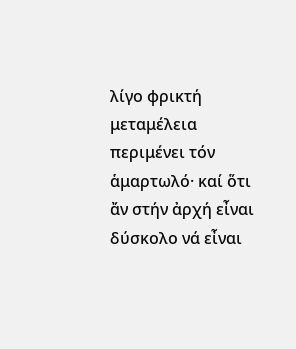λίγο φρικτή μεταμέλεια περιμένει τόν ἁμαρτωλό· καί ὅτι ἄν στήν ἀρχή εἶναι δύσκολο νά εἶναι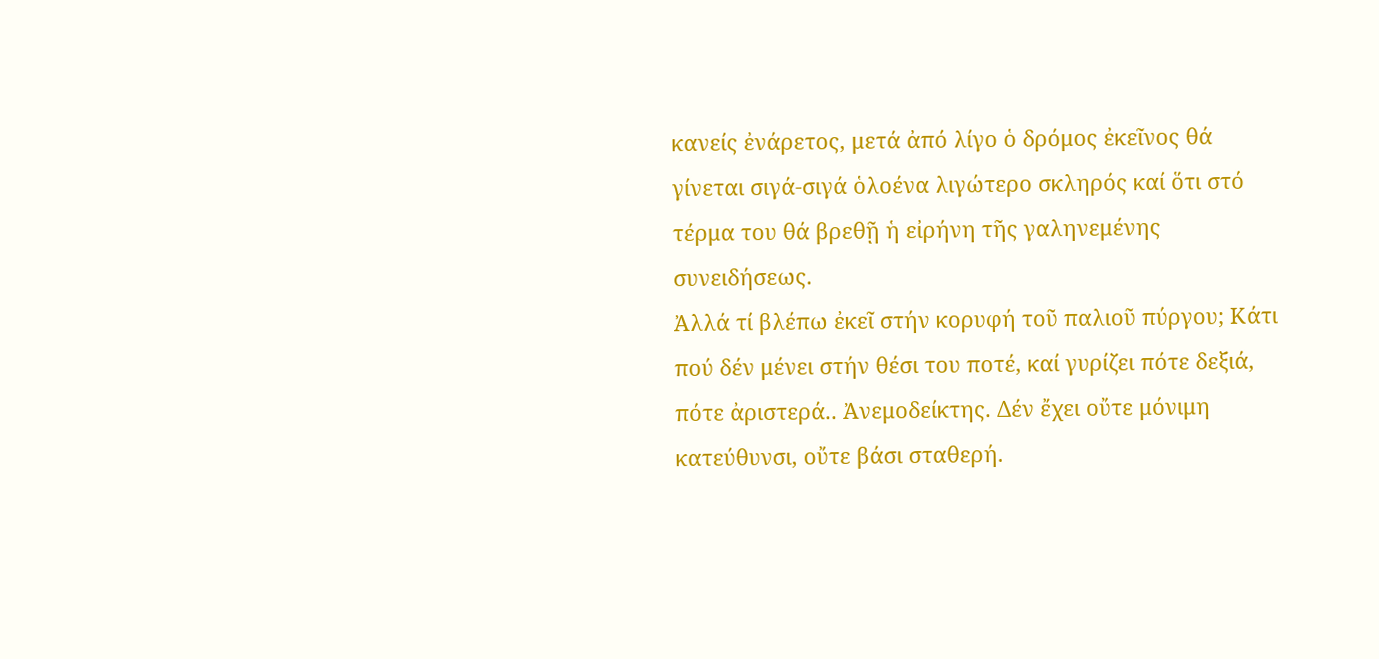κανείς ἐνάρετος, μετά ἀπό λίγο ὁ δρόμος ἐκεῖνος θά γίνεται σιγά-σιγά ὁλοένα λιγώτερο σκληρός καί ὅτι στό τέρμα του θά βρεθῇ ἡ εἰρήνη τῆς γαληνεμένης συνειδήσεως.
Ἀλλά τί βλέπω ἐκεῖ στήν κορυφή τοῦ παλιοῦ πύργου; Κάτι πού δέν μένει στήν θέσι του ποτέ, καί γυρίζει πότε δεξιά, πότε ἀριστερά.. Ἀνεμοδείκτης. Δέν ἔχει οὔτε μόνιμη κατεύθυνσι, οὔτε βάσι σταθερή.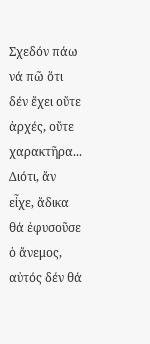Σχεδόν πάω νά πῶ ὅτι δέν ἔχει οὔτε ἀρχές, οὔτε χαρακτῆρα... Διότι, ἄν εἶχε, ἄδικα θά ἐφυσοῦσε ὁ ἄνεμος, αὐτός δέν θά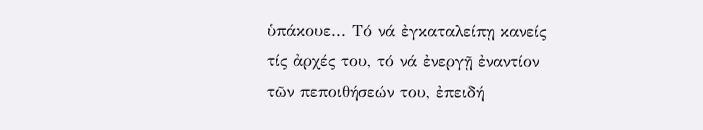ὑπάκουε... Τό νά ἐγκαταλείπῃ κανείς τίς ἀρχές του, τό νά ἐνεργῇ ἐναντίον τῶν πεποιθήσεών του, ἐπειδή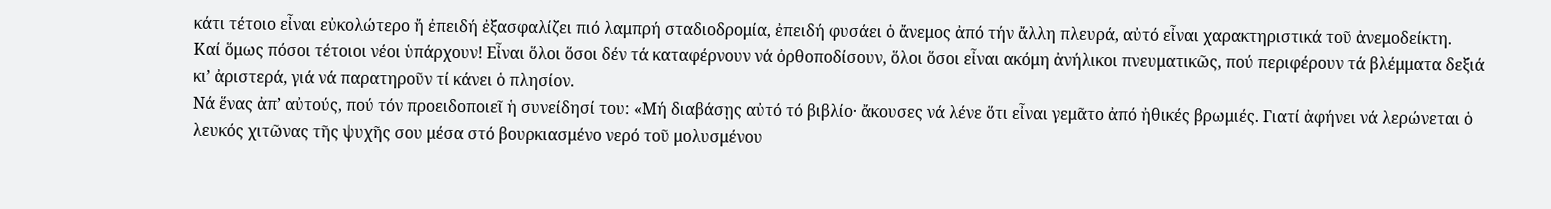κάτι τέτοιο εἶναι εὐκολώτερο ἤ ἐπειδή ἐξασφαλίζει πιό λαμπρή σταδιοδρομία, ἐπειδή φυσάει ὁ ἄνεμος ἀπό τήν ἄλλη πλευρά, αὐτό εἶναι χαρακτηριστικά τοῦ ἀνεμοδείκτη.
Καί ὅμως πόσοι τέτοιοι νέοι ὑπάρχουν! Εἶναι ὅλοι ὅσοι δέν τά καταφέρνουν νά ὀρθοποδίσουν, ὅλοι ὅσοι εἶναι ακόμη ἀνήλικοι πνευματικῶς, πού περιφέρουν τά βλέμματα δεξιά κι’ ἀριστερά, γιά νά παρατηροῦν τί κάνει ὁ πλησίον.
Νά ἕνας ἀπ’ αὐτούς, πού τόν προειδοποιεῖ ἡ συνείδησί του: «Μή διαβάσῃς αὐτό τό βιβλίο· ἄκουσες νά λένε ὅτι εἶναι γεμᾶτο ἀπό ἠθικές βρωμιές. Γιατί ἀφήνει νά λερώνεται ὁ λευκός χιτῶνας τῆς ψυχῆς σου μέσα στό βουρκιασμένο νερό τοῦ μολυσμένου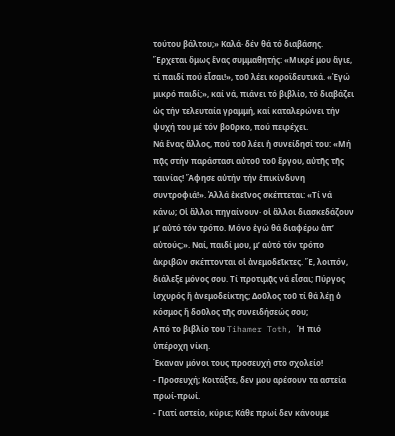τούτου βάλτου;» Καλά· δέν θά τό διαβάσης. Ἔρχεται ὅμως ἕνας συμμαθητής: «Μικρέ μου ἅγιε, τί παιδί πού εἶσαι!», τοῦ λέει κοροϊδευτικά. «Ἐγώ μικρό παιδί;», καί νά, πιάνει τό βιβλίο, τό διαβάζει ὡς τήν τελευταία γραμμή, καί καταλερώνει τήν ψυχή του μέ τόν βοῦρκο, πού πειρέχει.
Νά ἕνας ἄλλος, πού τοῦ λέει ἡ συνείδησί του: «Μή πᾷς στήν παράστασι αὐτοῦ τοῦ ἔργου, αὐτῆς τῆς ταινίας! Ἄφησε αὐτήν τήν ἐπικίνδυνη συντροφιά!». Ἀλλά ἐκεῖνος σκέπτεται: «Τί νά κάνω; Οἱ ἄλλοι πηγαίνουν· οἱ ἄλλοι διασκεδάζουν μ’ αὐτό τόν τρόπο. Μόνο ἐγώ θά διαφέρω ἀπ’ αὐτούς;». Ναί, παιδί μου, μ’ αὐτό τόν τρόπο ἀκριβῶν σκέπτονται οἱ ἀνεμοδεῖκτες. Ἔ, λοιπόν, διάλεξε μόνος σου. Τί προτιμᾷς νά εἶσαι; Πύργος ἰσχυρός ἤ ἀνεμοδείκτης; Δοῦλος τοῦ τί θά λέῃ ὁ κόσμος ἤ δοῦλος τῆς συνειδήσεώς σου;
Από το βιβλίο του Tihamer Toth, Ἡ πιό ὑπέροχη νίκη.
Έκαναν μόνοι τους προσευχή στο σχολείο!
- Προσευχή; Κοιτάξτε, δεν μου αρέσουν τα αστεία πρωί-πρωί.
- Γιατί αστείο, κύριε; Κάθε πρωί δεν κάνουμε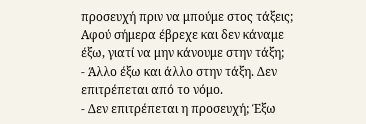προσευχή πριν να μπούμε στος τάξεις; Αφού σήμερα έβρεχε και δεν κάναμε έξω, γιατί να μην κάνουμε στην τάξη;
- Άλλο έξω και άλλο στην τάξη. Δεν επιτρέπεται από το νόμο.
- Δεν επιτρέπεται η προσευχή; Έξω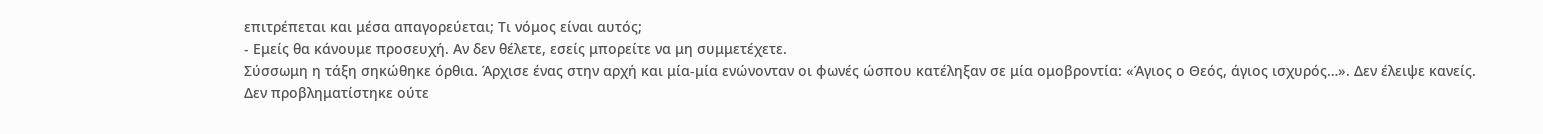επιτρέπεται και μέσα απαγορεύεται; Τι νόμος είναι αυτός;
- Εμείς θα κάνουμε προσευχή. Αν δεν θέλετε, εσείς μπορείτε να μη συμμετέχετε.
Σύσσωμη η τάξη σηκώθηκε όρθια. Άρχισε ένας στην αρχή και μία-μία ενώνονταν οι φωνές ώσπου κατέληξαν σε μία ομοβροντία: «Άγιος ο Θεός, άγιος ισχυρός…». Δεν έλειψε κανείς.
Δεν προβληματίστηκε ούτε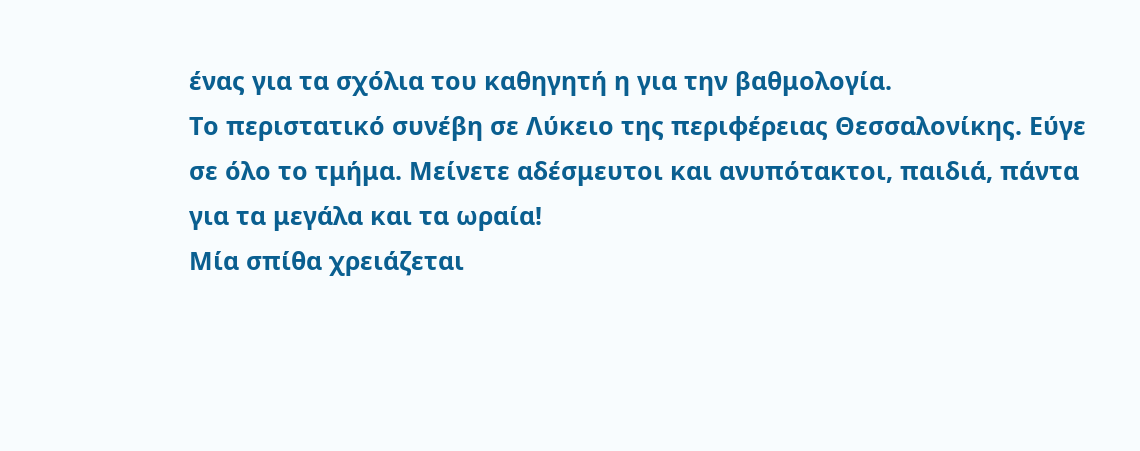ένας για τα σχόλια του καθηγητή η για την βαθμολογία.
Το περιστατικό συνέβη σε Λύκειο της περιφέρειας Θεσσαλονίκης. Εύγε σε όλο το τμήμα. Μείνετε αδέσμευτοι και ανυπότακτοι, παιδιά, πάντα για τα μεγάλα και τα ωραία!
Μία σπίθα χρειάζεται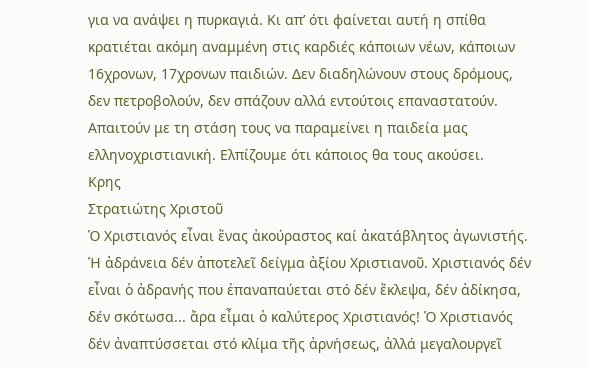για να ανάψει η πυρκαγιά. Κι απ’ ότι φαίνεται αυτή η σπίθα κρατιέται ακόμη αναμμένη στις καρδιές κάποιων νέων, κάποιων 16χρονων, 17χρονων παιδιών. Δεν διαδηλώνουν στους δρόμους, δεν πετροβολούν, δεν σπάζουν αλλά εντούτοις επαναστατούν. Απαιτούν με τη στάση τους να παραμείνει η παιδεία μας ελληνοχριστιανική. Ελπίζουμε ότι κάποιος θα τους ακούσει.
Κρης
Στρατιώτης Χριστοῦ
Ὁ Χριστιανός εἶναι ἕνας ἀκούραστος καί ἀκατάβλητος ἀγωνιστής. Ἡ ἀδράνεια δέν ἀποτελεῖ δείγμα ἀξίου Χριστιανοῦ. Χριστιανός δέν εἶναι ὁ ἀδρανής που ἐπαναπαύεται στό δέν ἔκλεψα, δέν ἀδίκησα, δέν σκότωσα... ἄρα εἶμαι ὁ καλύτερος Χριστιανός! Ὁ Χριστιανός δέν ἀναπτύσσεται στό κλίμα τῆς ἀρνήσεως, ἀλλά μεγαλουργεῖ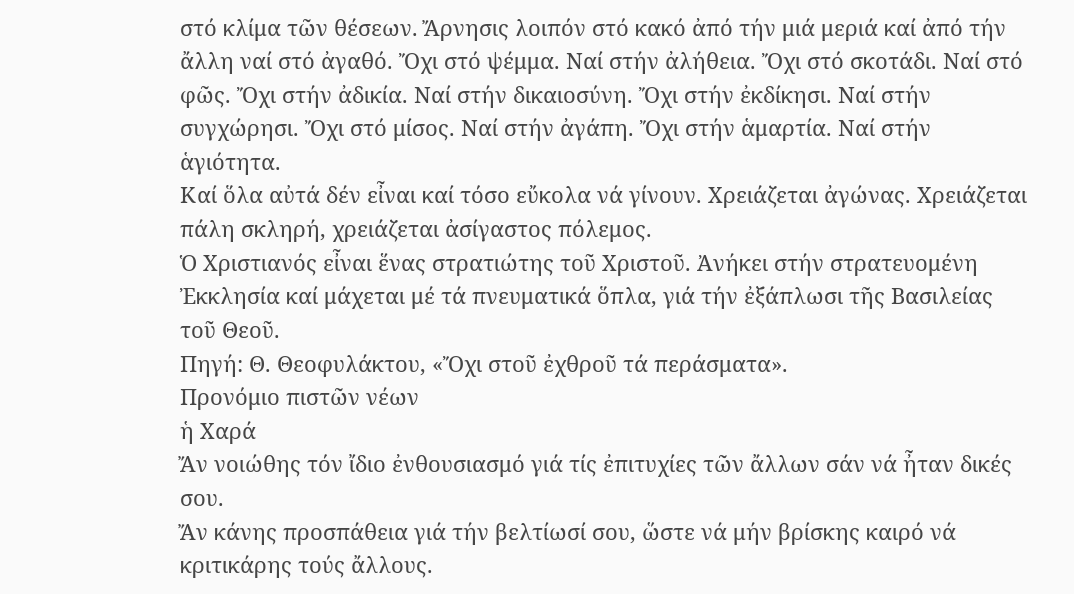στό κλίμα τῶν θέσεων. Ἄρνησις λοιπόν στό κακό ἀπό τήν μιά μεριά καί ἀπό τήν ἄλλη ναί στό ἀγαθό. Ὄχι στό ψέμμα. Ναί στήν ἀλήθεια. Ὄχι στό σκοτάδι. Ναί στό φῶς. Ὄχι στήν ἀδικία. Ναί στήν δικαιοσύνη. Ὄχι στήν ἐκδίκησι. Ναί στήν συγχώρησι. Ὄχι στό μίσος. Ναί στήν ἀγάπη. Ὄχι στήν ἁμαρτία. Ναί στήν ἁγιότητα.
Καί ὅλα αὐτά δέν εἶναι καί τόσο εὔκολα νά γίνουν. Χρειάζεται ἀγώνας. Χρειάζεται πάλη σκληρή, χρειάζεται ἀσίγαστος πόλεμος.
Ὁ Χριστιανός εἶναι ἕνας στρατιώτης τοῦ Χριστοῦ. Ἀνήκει στήν στρατευομένη Ἐκκλησία καί μάχεται μέ τά πνευματικά ὅπλα, γιά τήν ἐξάπλωσι τῆς Βασιλείας τοῦ Θεοῦ.
Πηγή: Θ. Θεοφυλάκτου, «Ὄχι στοῦ ἐχθροῦ τά περάσματα».
Προνόμιο πιστῶν νέων
ἡ Χαρά
Ἄν νοιώθης τόν ἴδιο ἐνθουσιασμό γιά τίς ἐπιτυχίες τῶν ἄλλων σάν νά ἦταν δικές σου.
Ἄν κάνης προσπάθεια γιά τήν βελτίωσί σου, ὥστε νά μήν βρίσκης καιρό νά κριτικάρης τούς ἄλλους.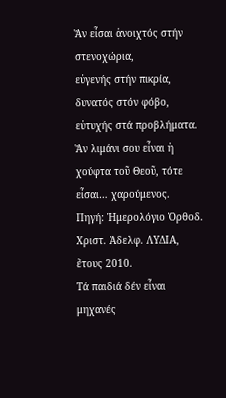Ἄν εἶσαι ἀνοιχτός στήν στενοχώρια,
εὐγενής στήν πικρία,
δυνατός στόν φόβο,
εὐτυχής στά προβλήματα.
Ἄν λιμάνι σου εἶναι ἡ χούφτα τοῦ Θεοῦ, τότε εἶσαι… χαρούμενος.
Πηγή: Ἡμερολόγιο Ὀρθοδ. Χριστ. Ἀδελφ. ΛΥΔΙΑ, ἔτους 2010.
Τά παιδιά δέν εἶναι μηχανές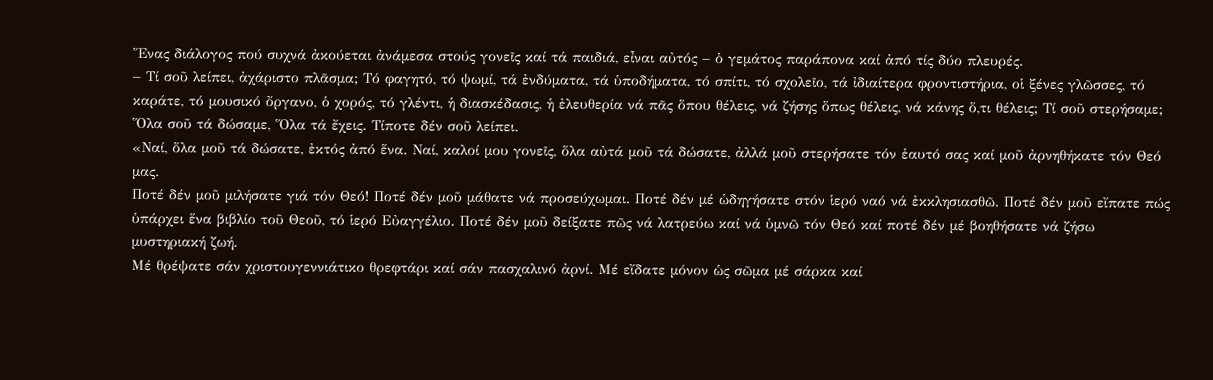Ἕνας διάλογος πού συχνά ἀκούεται ἀνάμεσα στούς γονεῖς καί τά παιδιά, εἶναι αὐτός – ὁ γεμάτος παράπονα καί ἀπό τίς δύο πλευρές.
– Τί σοῦ λείπει, ἀχάριστο πλᾶσμα; Τό φαγητό, τό ψωμί, τά ἐνδύματα, τά ὑποδήματα, τό σπίτι, τό σχολεῖο, τά ἰδιαίτερα φροντιστήρια, οἱ ξένες γλῶσσες, τό καράτε, τό μουσικό ὄργανο, ὁ χορός, τό γλέντι, ἡ διασκέδασις, ἡ ἐλευθερία νά πᾶς ὅπου θέλεις, νά ζήσης ὅπως θέλεις, νά κάνης ὅ,τι θέλεις; Τί σοῦ στερήσαμε; Ὅλα σοῦ τά δώσαμε, Ὅλα τά ἔχεις. Τίποτε δέν σοῦ λείπει.
«Ναί, ὅλα μοῦ τά δώσατε, ἐκτός ἀπό ἕνα. Ναί, καλοί μου γονεῖς, ὅλα αὐτά μοῦ τά δώσατε, ἀλλά μοῦ στερήσατε τόν ἑαυτό σας καί μοῦ ἀρνηθήκατε τόν Θεό μας.
Ποτέ δέν μοῦ μιλήσατε γιά τόν Θεό! Ποτέ δέν μοῦ μάθατε νά προσεύχωμαι. Ποτέ δέν μέ ὡδηγήσατε στόν ἱερό ναό νά ἐκκλησιασθῶ. Ποτέ δέν μοῦ εἴπατε πώς ὑπάρχει ἕνα βιβλίο τοῦ Θεοῦ, τό ἱερό Εὐαγγέλιο. Ποτέ δέν μοῦ δείξατε πῶς νά λατρεύω καί νά ὑμνῶ τόν Θεό καί ποτέ δέν μέ βοηθήσατε νά ζήσω μυστηριακή ζωή.
Μέ θρέψατε σάν χριστουγεννιάτικο θρεφτάρι καί σάν πασχαλινό ἀρνί. Μέ εἴδατε μόνον ὡς σῶμα μέ σάρκα καί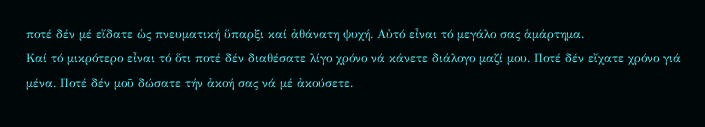ποτέ δέν μέ εἴδατε ὡς πνευματική ὕπαρξι καί ἀθάνατη ψυχή. Αὐτό εἶναι τό μεγάλο σας ἁμάρτημα.
Καί τό μικρότερο εἶναι τό ὅτι ποτέ δέν διαθέσατε λίγο χρόνο νά κάνετε διάλογο μαζί μου. Ποτέ δέν εἴχατε χρόνο γιά μένα. Ποτέ δέν μοῦ δώσατε τήν ἀκοή σας νά μέ ἀκούσετε.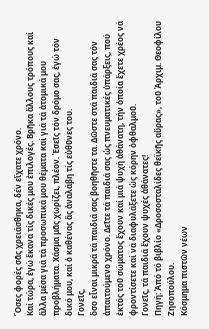Ὅσες φορές σᾶς χρειάσθηκα, δέν εἴχατε χρόνο.
Καί τώρα, ἐγώ ἔκανα τίς δικές μου ἐπιλογές. Βρῆκα ἄλλους τρόπους καί ἄλλα μέσα γιά τά προσωπικά μου θέματα καί γιά τά ἀτομικά μου προβλήματα. Χάσμα μᾶς χωρίζει, πλέον. Ἐσεῖς τόν δρόμο σας, ἐγώ τόν δικό μου, καί ὁ καθένας ἄς ἀναλάβη τίς εὐθῦνες του.
Γονεῖς,
ὅσο εἶναι μικρά τά παιδιά σας βοηθῆστε τα. Δῶστε στά παιδιά σας τόν ἀπαιτούμενο χρόνο. Δεῖτε τά παιδιά σας ὡς πνευματικές ὑπάρξεις, πού ἐκτός τοῦ σώματος ἔχουν καί μιά ψυχή ἀθάνατη, τήν ὁποία ἔχετε χρέος νά φροντίσετε καί νά διαφυλάξετε ὡς κόρην ὀφθαλμοῦ.
Γονεῖς, τά παιδιά ἔχουν ψυχές ἀθάνατες!
Πηγή: Ἀπό τό βιβλίο «Δροσοσταλίδες θεϊκῆς αὔρας», τοῦ Ἀρχιμ. Θεοφίλου Ζησοπούλου.
Κόσμημα πιστῶν νέων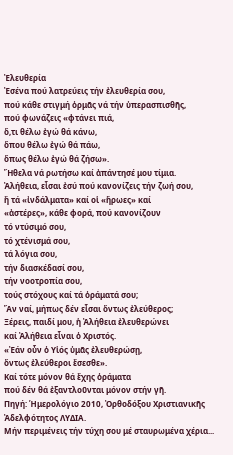Ἐλευθερία
Ἐσένα πού λατρεύεις τήν ἐλευθερία σου,
πού κάθε στιγμή ὁρμᾶς νά τήν ὑπερασπισθῆς,
πού φωνάζεις «φτάνει πιά,
ὅ,τι θέλω ἐγώ θά κάνω,
ὅπου θέλω ἐγώ θά πάω,
ὅπως θέλω ἐγώ θά ζήσω».
Ἤθελα νά ρωτήσω καί ἀπάντησέ μου τίμια.
Ἀλήθεια, εἶσαι ἐσύ πού κανονίζεις τήν ζωή σου,
ἤ τά «ἰνδάλματα» καί οἱ «ἥρωες» καί
«ἀστέρες», κάθε φορά, πού κανονίζουν
τό ντύσιμό σου,
τό χτένισμά σου,
τά λόγια σου,
τήν διασκέδασί σου,
τήν νοοτροπία σου,
τούς στόχους καί τά ὁράματά σου;
Ἄν ναί, μήπως δέν εἶσαι ὄντως ἐλεύθερος;
Ξέρεις, παιδί μου, ἡ Ἀλήθεια ἐλευθερώνει
καί Ἀλήθεια εἶναι ὁ Χριστός.
«Ἐάν οὖν ὁ Υἱός ὑμᾶς ἐλευθερώσῃ,
ὄντως ἐλεύθεροι ἔσεσθε».
Καί τότε μόνον θά ἔχης ὁράματα
πού δέν θά ἐξαντλοῦνται μόνον στήν γῆ.
Πηγή: Ἡμερολόγιο 2010, Ὀρθοδόξου Χριστιανικῆς Ἀδελφότητος ΛΥΔΙΑ.
Μήν περιμένεις τήν τύχη σου μέ σταυρωμένα χέρια...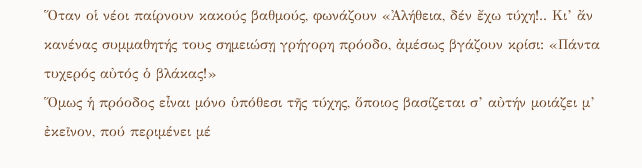Ὅταν οἱ νέοι παίρνουν κακούς βαθμούς, φωνάζουν «Ἀλήθεια, δέν ἔχω τύχη!.. Κι’ ἄν κανένας συμμαθητής τους σημειώσῃ γρήγορη πρόοδο, ἀμέσως βγάζουν κρίσι: «Πάντα τυχερός αὐτός ὁ βλάκας!»
Ὅμως ἡ πρόοδος εἶναι μόνο ὑπόθεσι τῆς τύχης, ὅποιος βασίζεται σ’ αὐτήν μοιάζει μ’ ἐκεῖνον, πού περιμένει μέ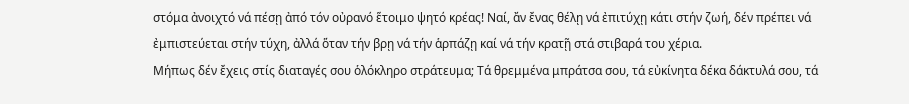στόμα ἀνοιχτό νά πέσῃ ἀπό τόν οὐρανό ἕτοιμο ψητό κρέας! Ναί, ἄν ἔνας θέλῃ νά ἐπιτύχῃ κάτι στήν ζωή, δέν πρέπει νά ἐμπιστεύεται στήν τύχη, ἀλλά ὅταν τήν βρῃ νά τήν ἁρπάζῃ καί νά τήν κρατῇ στά στιβαρά του χέρια.
Μήπως δέν ἔχεις στίς διαταγές σου ὁλόκληρο στράτευμα; Τά θρεμμένα μπράτσα σου, τά εὐκίνητα δέκα δάκτυλά σου, τά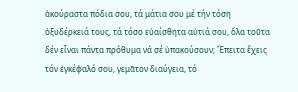ἀκούραστα πόδια σου, τά μάτια σου μέ τήν τόση ὀξυδέρκειά τους, τά τόσο εὐαίσθητα αὐτιά σου, ὅλα τοῦτα δέν εἶναι πάντα πρόθυμα νά σέ ὑπακούσουν; Ἔπειτα ἔχεις τόν ἐγκέφαλό σου, γεμᾶτον διαύγεια, τό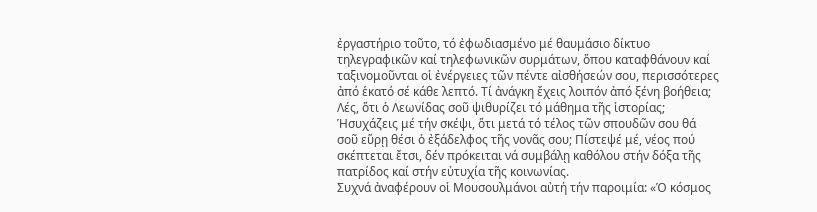ἐργαστήριο τοῦτο, τό ἐφωδιασμένο μέ θαυμάσιο δίκτυο τηλεγραφικῶν καί τηλεφωνικῶν συρμάτων, ὅπου καταφθάνουν καί ταξινομοῦνται οἱ ἐνέργειες τῶν πέντε αἰσθήσεών σου, περισσότερες ἀπό ἑκατό σέ κάθε λεπτό. Τί ἀνάγκη ἔχεις λοιπόν ἀπό ξένη βοήθεια; Λές, ὅτι ὁ Λεωνίδας σοῦ ψιθυρίζει τό μάθημα τῆς ἱστορίας; Ἡσυχάζεις μέ τήν σκέψι, ὅτι μετά τό τέλος τῶν σπουδῶν σου θά σοῦ εὕρῃ θέσι ὁ ἐξάδελφος τῆς νονᾶς σου; Πίστεψέ μέ, νέος πού σκέπτεται ἔτσι, δέν πρόκειται νά συμβάλῃ καθόλου στήν δόξα τῆς πατρίδος καί στήν εὐτυχία τῆς κοινωνίας.
Συχνά ἀναφέρουν οἱ Μουσουλμάνοι αὐτή τήν παροιμία: «Ὁ κόσμος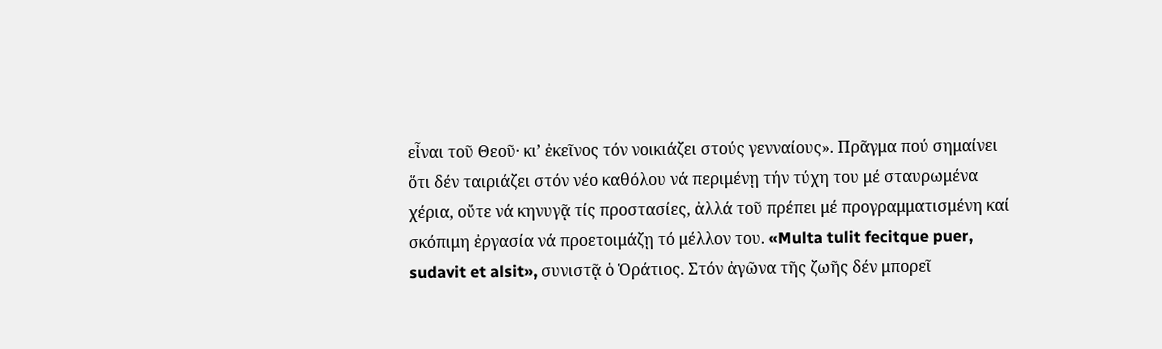εἶναι τοῦ Θεοῦ· κι’ ἐκεῖνος τόν νοικιάζει στούς γενναίους». Πρᾶγμα πού σημαίνει ὅτι δέν ταιριάζει στόν νέο καθόλου νά περιμένῃ τήν τύχη του μέ σταυρωμένα χέρια, οὔτε νά κηνυγᾷ τίς προστασίες, ἀλλά τοῦ πρέπει μέ προγραμματισμένη καί σκόπιμη ἐργασία νά προετοιμάζῃ τό μέλλον του. «Multa tulit fecitque puer, sudavit et alsit», συνιστᾷ ὁ Ὁράτιος. Στόν ἀγῶνα τῆς ζωῆς δέν μπορεῖ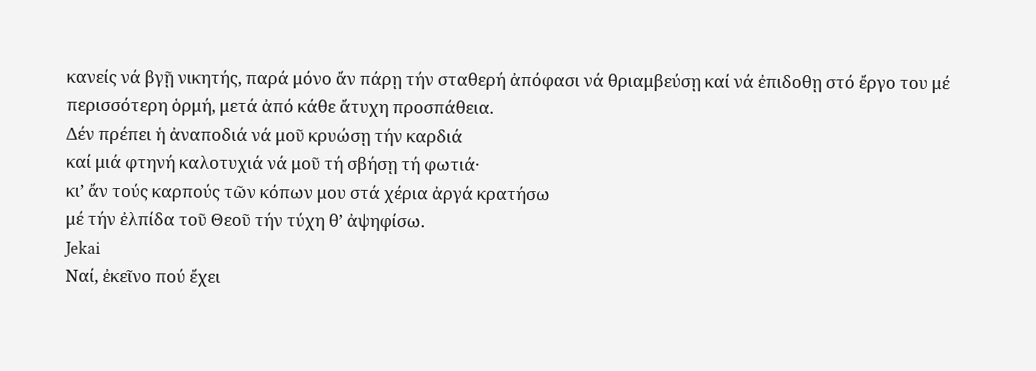κανείς νά βγῇ νικητής, παρά μόνο ἄν πάρῃ τήν σταθερή ἀπόφασι νά θριαμβεύσῃ καί νά ἐπιδοθῃ στό ἔργο του μέ περισσότερη ὁρμή, μετά ἀπό κάθε ἄτυχη προσπάθεια.
Δέν πρέπει ἡ ἀναποδιά νά μοῦ κρυώσῃ τήν καρδιά
καί μιά φτηνή καλοτυχιά νά μοῦ τή σβήσῃ τή φωτιά·
κι’ ἄν τούς καρπούς τῶν κόπων μου στά χέρια ἀργά κρατήσω
μέ τήν ἐλπίδα τοῦ Θεοῦ τήν τύχη θ’ ἀψηφίσω.
Jekai
Ναί, ἐκεῖνο πού ἔχει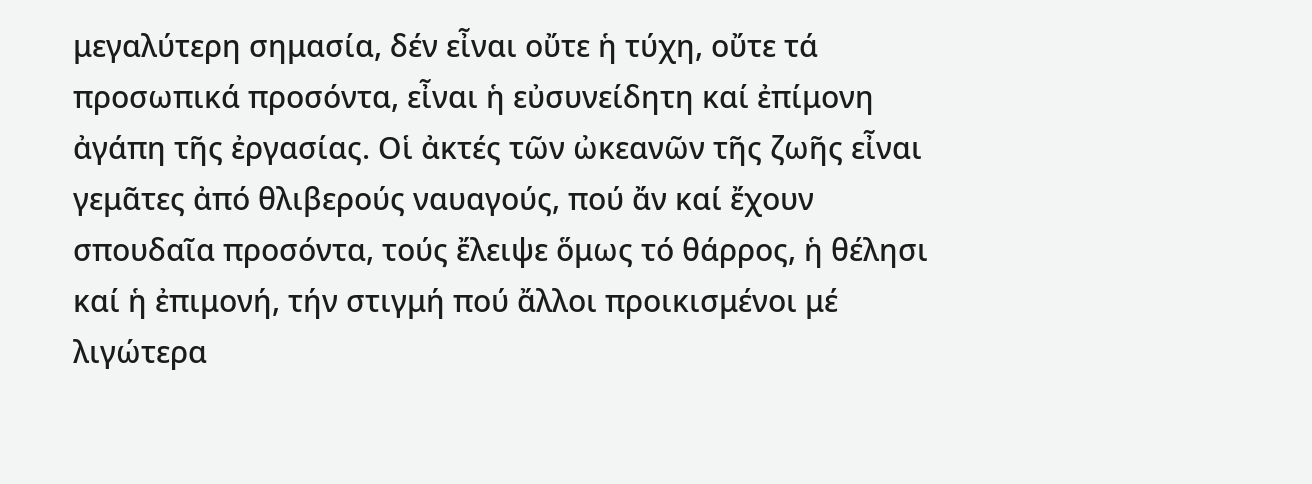μεγαλύτερη σημασία, δέν εἶναι οὔτε ἡ τύχη, οὔτε τά προσωπικά προσόντα, εἶναι ἡ εὐσυνείδητη καί ἐπίμονη ἀγάπη τῆς ἐργασίας. Οἱ ἀκτές τῶν ὠκεανῶν τῆς ζωῆς εἶναι γεμᾶτες ἀπό θλιβερούς ναυαγούς, πού ἄν καί ἔχουν σπουδαῖα προσόντα, τούς ἔλειψε ὅμως τό θάρρος, ἡ θέλησι καί ἡ ἐπιμονή, τήν στιγμή πού ἄλλοι προικισμένοι μέ λιγώτερα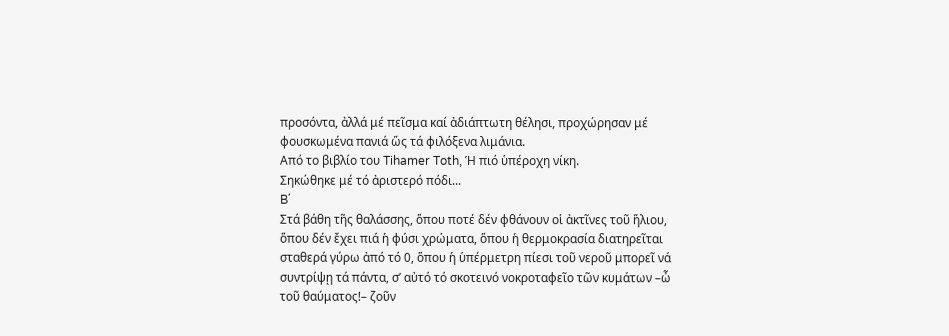προσόντα, ἀλλά μέ πεῖσμα καί ἀδιάπτωτη θέλησι, προχώρησαν μέ φουσκωμένα πανιά ὥς τά φιλόξενα λιμάνια.
Από το βιβλίο του Tihamer Toth, Ἡ πιό ὑπέροχη νίκη.
Σηκώθηκε μέ τό ἀριστερό πόδι...
B΄
Στά βάθη τῆς θαλάσσης, ὅπου ποτέ δέν φθάνουν οἱ ἀκτῖνες τοῦ ἥλιου, ὅπου δέν ἔχει πιά ἡ φύσι χρώματα, ὅπου ἡ θερμοκρασία διατηρεῖται σταθερά γύρω ἀπό τό 0, ὅπου ἡ ὑπέρμετρη πίεσι τοῦ νεροῦ μπορεῖ νά συντρίψῃ τά πάντα, σ’ αὐτό τό σκοτεινό νοκροταφεῖο τῶν κυμάτων –ὦ τοῦ θαύματος!– ζοῦν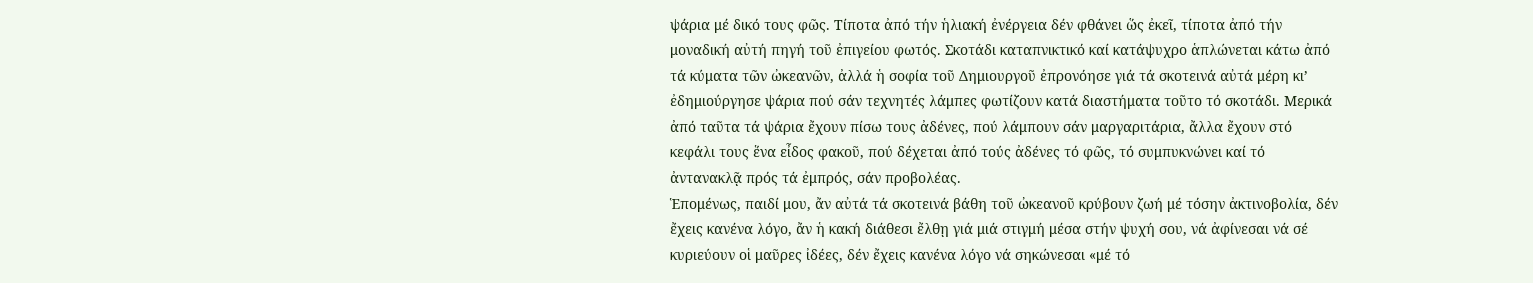ψάρια μέ δικό τους φῶς. Τίποτα ἀπό τήν ἡλιακή ἐνέργεια δέν φθάνει ὥς ἐκεῖ, τίποτα ἀπό τήν μοναδική αὐτή πηγή τοῦ ἐπιγείου φωτός. Σκοτάδι καταπνικτικό καί κατάψυχρο ἁπλώνεται κάτω ἀπό τά κύματα τῶν ὠκεανῶν, ἀλλά ἡ σοφία τοῦ Δημιουργοῦ ἐπρονόησε γιά τά σκοτεινά αὐτά μέρη κι’ ἐδημιούργησε ψάρια πού σάν τεχνητές λάμπες φωτίζουν κατά διαστήματα τοῦτο τό σκοτάδι. Μερικά ἀπό ταῦτα τά ψάρια ἔχουν πίσω τους ἀδένες, πού λάμπουν σάν μαργαριτάρια, ἄλλα ἔχουν στό κεφάλι τους ἕνα εἶδος φακοῦ, πού δέχεται ἀπό τούς ἀδένες τό φῶς, τό συμπυκνώνει καί τό ἀντανακλᾷ πρός τά ἐμπρός, σάν προβολέας.
Ἑπομένως, παιδί μου, ἄν αὐτά τά σκοτεινά βάθη τοῦ ὠκεανοῦ κρύβουν ζωή μέ τόσην ἀκτινοβολία, δέν ἔχεις κανένα λόγο, ἄν ἡ κακή διάθεσι ἔλθῃ γιά μιά στιγμή μέσα στήν ψυχή σου, νά ἀφίνεσαι νά σέ κυριεύουν οἱ μαῦρες ἰδέες, δέν ἔχεις κανένα λόγο νά σηκώνεσαι «μέ τό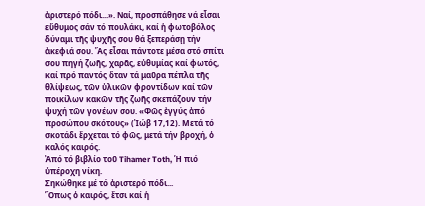ἀριστερό πόδι...». Ναί, προσπάθησε νά εἶσαι εὔθυμος σάν τό πουλάκι, καί ἡ φωτοβόλος δύναμι τῆς ψυχῆς σου θά ξεπεράσῃ τήν ἀκεφιά σου. Ἄς εἶσαι πάντοτε μέσα στό σπίτι σου πηγή ζωῆς, χαρᾶς, εὐθυμίας καί φωτός, καί πρό παντός ὅταν τά μαῦρα πέπλα τῆς θλίψεως, τῶν ὑλικῶν φροντίδων καί τῶν ποικίλων κακῶν τῆς ζωῆς σκεπάζουν τήν ψυχή τῶν γονέων σου. «Φῶς ἐγγύς ἀπό προσώπου σκότους» (Ἰώβ 17,12). Μετά τό σκοτάδι ἔρχεται τό φῶς, μετά τήν βροχή, ὁ καλός καιρός.
Ἀπό τό βιβλίο τοῦ Tihamer Toth, Ἡ πιό ὑπέροχη νίκη.
Σηκώθηκε μέ τό ἀριστερό πόδι...
Ὅπως ὁ καιρός, ἔτσι καί ἡ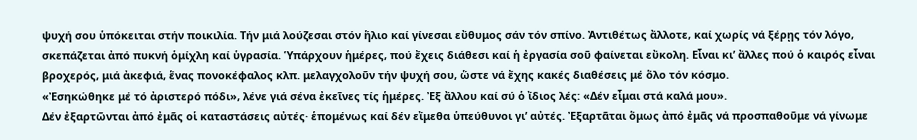ψυχή σου ὑπόκειται στήν ποικιλία. Τήν μιά λούζεσαι στόν ἥλιο καί γίνεσαι εὔθυμος σάν τόν σπίνο. Ἀντιθέτως ἄλλοτε, καί χωρίς νά ξέρῃς τόν λόγο, σκεπάζεται ἀπό πυκνή ὁμίχλη καί ὑγρασία. Ὑπάρχουν ἡμέρες, πού ἔχεις διάθεσι καί ἡ ἐργασία σοῦ φαίνεται εὔκολη. Εἶναι κι’ ἄλλες πού ὁ καιρός εἶναι βροχερός, μιά ἀκεφιά, ἕνας πονοκέφαλος κλπ. μελαγχολοῦν τήν ψυχή σου, ὥστε νά ἔχης κακές διαθέσεις μέ ὅλο τόν κόσμο.
«Ἐσηκώθηκε μέ τό ἀριστερό πόδι», λένε γιά σένα ἐκεῖνες τίς ἡμέρες. Ἐξ ἄλλου καί σύ ὁ ἴδιος λές: «Δέν εἶμαι στά καλά μου».
Δέν ἐξαρτῶνται ἀπό ἐμᾶς οἱ καταστάσεις αὐτές· ἑπομένως καί δέν εἴμεθα ὑπεύθυνοι γι’ αὐτές. Ἐξαρτᾶται ὅμως ἀπό ἐμᾶς νά προσπαθοῦμε νά γίνωμε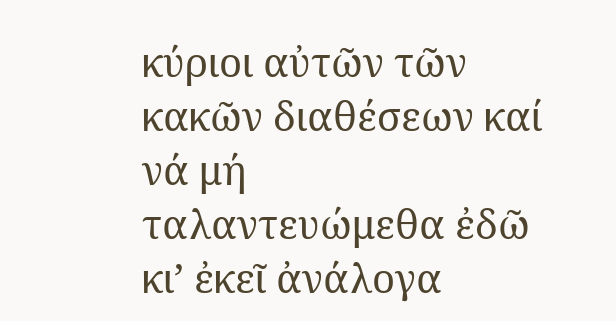κύριοι αὐτῶν τῶν κακῶν διαθέσεων καί νά μή ταλαντευώμεθα ἐδῶ κι’ ἐκεῖ ἀνάλογα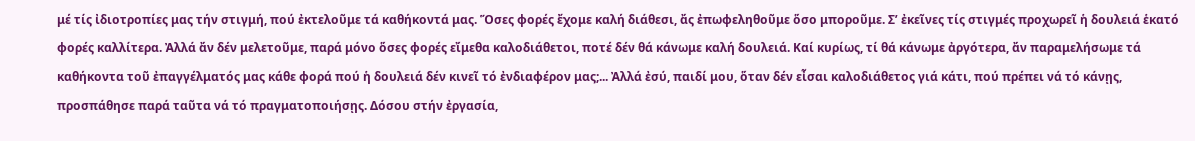μέ τίς ἰδιοτροπίες μας τήν στιγμή, πού ἐκτελοῦμε τά καθήκοντά μας. Ὅσες φορές ἔχομε καλή διάθεσι, ἄς ἐπωφεληθοῦμε ὅσο μποροῦμε. Σ’ ἐκεῖνες τίς στιγμές προχωρεῖ ἡ δουλειά ἑκατό φορές καλλίτερα. Ἀλλά ἄν δέν μελετοῦμε, παρά μόνο ὅσες φορές εἴμεθα καλοδιάθετοι, ποτέ δέν θά κάνωμε καλή δουλειά. Καί κυρίως, τί θά κάνωμε ἀργότερα, ἄν παραμελήσωμε τά καθήκοντα τοῦ ἐπαγγέλματός μας κάθε φορά πού ἡ δουλειά δέν κινεῖ τό ἐνδιαφέρον μας;... Ἀλλά ἐσύ, παιδί μου, ὅταν δέν εἶσαι καλοδιάθετος γιά κάτι, πού πρέπει νά τό κάνῃς, προσπάθησε παρά ταῦτα νά τό πραγματοποιήσῃς. Δόσου στήν ἐργασία,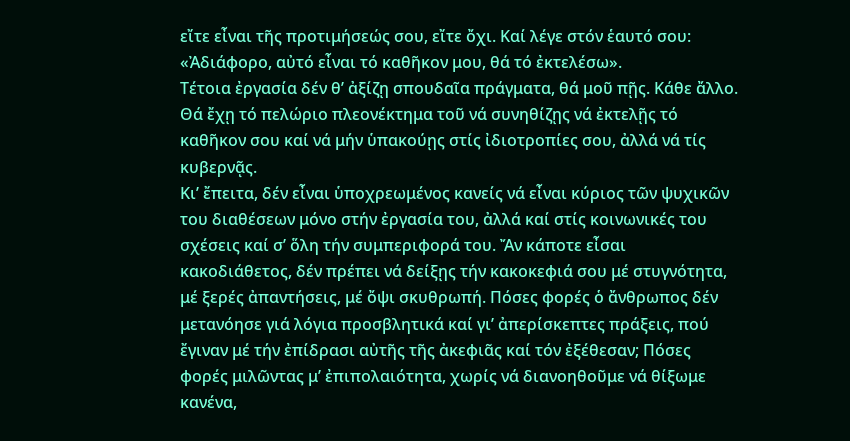εἴτε εἶναι τῆς προτιμήσεώς σου, εἴτε ὄχι. Καί λέγε στόν ἑαυτό σου: «Ἀδιάφορο, αὐτό εἶναι τό καθῆκον μου, θά τό ἐκτελέσω».
Τέτοια ἐργασία δέν θ’ ἀξίζῃ σπουδαῖα πράγματα, θά μοῦ πῇς. Κάθε ἄλλο. Θά ἔχῃ τό πελώριο πλεονέκτημα τοῦ νά συνηθίζῃς νά ἐκτελῇς τό καθῆκον σου καί νά μήν ὑπακούῃς στίς ἰδιοτροπίες σου, ἀλλά νά τίς κυβερνᾷς.
Κι’ ἔπειτα, δέν εἶναι ὑποχρεωμένος κανείς νά εἶναι κύριος τῶν ψυχικῶν του διαθέσεων μόνο στήν ἐργασία του, ἀλλά καί στίς κοινωνικές του σχέσεις καί σ’ ὅλη τήν συμπεριφορά του. Ἄν κάποτε εἶσαι κακοδιάθετος, δέν πρέπει νά δείξῃς τήν κακοκεφιά σου μέ στυγνότητα, μέ ξερές ἀπαντήσεις, μέ ὄψι σκυθρωπή. Πόσες φορές ὁ ἄνθρωπος δέν μετανόησε γιά λόγια προσβλητικά καί γι’ ἀπερίσκεπτες πράξεις, πού ἔγιναν μέ τήν ἐπίδρασι αὐτῆς τῆς ἀκεφιᾶς καί τόν ἐξέθεσαν; Πόσες φορές μιλῶντας μ’ ἐπιπολαιότητα, χωρίς νά διανοηθοῦμε νά θίξωμε κανένα,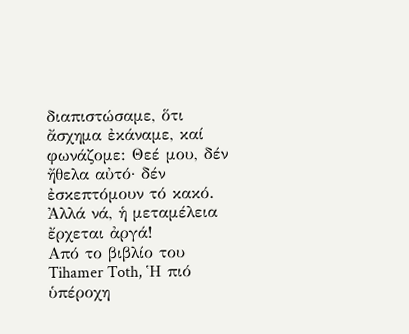διαπιστώσαμε, ὅτι ἄσχημα ἐκάναμε, καί φωνάζομε: Θεέ μου, δέν ἤθελα αὐτό· δέν ἐσκεπτόμουν τό κακό. Ἀλλά νά, ἡ μεταμέλεια ἔρχεται ἀργά!
Από το βιβλίο του Tihamer Toth, Ἡ πιό ὑπέροχη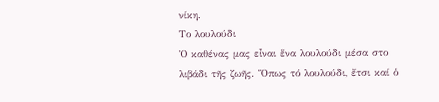νίκη.
Το λουλούδι
Ὁ καθένας μας εἶναι ἕνα λουλούδι μέσα στο λιβάδι τῆς ζωῆς. Ὅπως τό λουλούδι, ἔτσι καί ὁ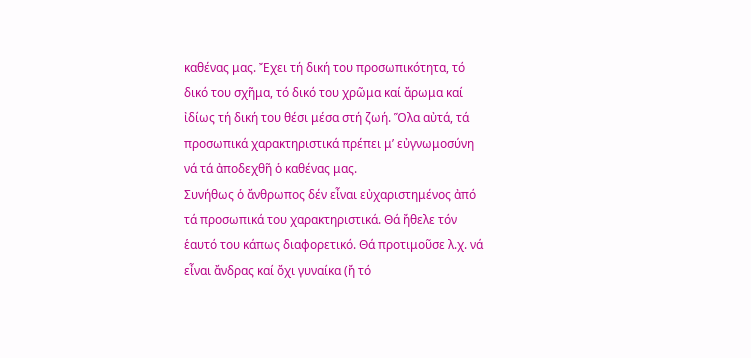καθένας μας. Ἔχει τή δική του προσωπικότητα, τό δικό του σχῆμα, τό δικό του χρῶμα καί ἄρωμα καί ἰδίως τή δική του θέσι μέσα στή ζωή. Ὅλα αὐτά, τά προσωπικά χαρακτηριστικά πρέπει μ’ εὐγνωμοσύνη νά τά ἀποδεχθῆ ὁ καθένας μας.
Συνήθως ὁ ἄνθρωπος δέν εἶναι εὐχαριστημένος ἀπό τά προσωπικά του χαρακτηριστικά. Θά ἤθελε τόν ἑαυτό του κάπως διαφορετικό. Θά προτιμοῦσε λ.χ. νά εἶναι ἄνδρας καί ὄχι γυναίκα (ἤ τό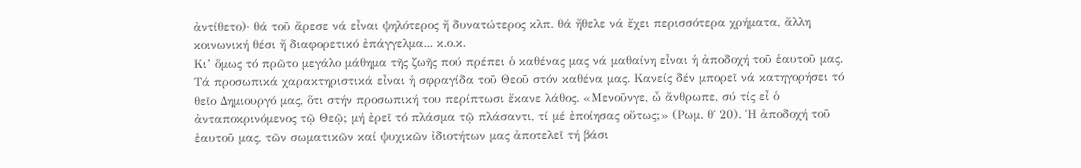ἀντίθετο)· θά τοῦ ἄρεσε νά εἶναι ψηλότερος ἤ δυνατώτερος κλπ. θά ἤθελε νά ἔχει περισσότερα χρήματα, ἄλλη κοινωνική θέσι ἤ διαφορετικό ἐπάγγελμα... κ.ο.κ.
Κι’ ὅμως τό πρῶτο μεγάλο μάθημα τῆς ζωῆς πού πρέπει ὁ καθένας μας νά μαθαίνη εἶναι ἡ ἀποδοχή τοῦ ἑαυτοῦ μας. Τά προσωπικά χαρακτηριστικά εἶναι ἡ σφραγίδα τοῦ Θεοῦ στόν καθένα μας. Κανείς δέν μπορεῖ νά κατηγορήσει τό θεῖο Δημιουργό μας, ὅτι στήν προσωπική του περίπτωσι ἔκανε λάθος. «Μενοῦνγε, ὦ ἄνθρωπε, σύ τίς εἶ ὁ ἀνταποκρινόμενος τῷ Θεῷ; μή ἐρεῖ τό πλάσμα τῷ πλάσαντι, τί μέ ἐποίησας οὕτως;» (Ρωμ. θ΄ 20). Ἡ ἀποδοχή τοῦ ἑαυτοῦ μας, τῶν σωματικῶν καί ψυχικῶν ἰδιοτήτων μας ἀποτελεῖ τή βάσι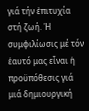γιά τήν ἐπιτυχία στή ζωή. Ἡ συμφιλίωσις μέ τόν ἑαυτό μας εἶναι ἡ προϋπόθεσις γιά μιά δημιουργική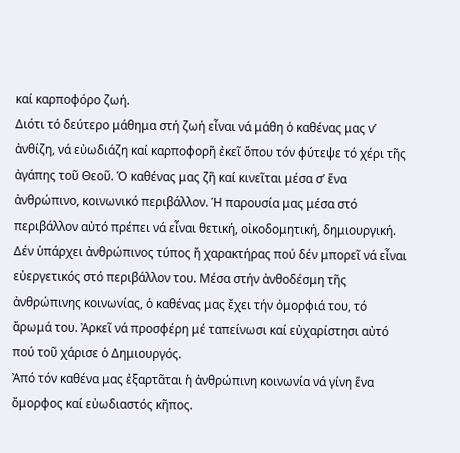καί καρποφόρο ζωή.
Διότι τό δεύτερο μάθημα στή ζωή εἶναι νά μάθη ὁ καθένας μας ν’ ἀνθίζη, νά εὐωδιάζη καί καρποφορῆ ἐκεῖ ὅπου τόν φύτεψε τό χέρι τῆς ἀγάπης τοῦ Θεοῦ. Ὁ καθένας μας ζῆ καί κινεῖται μέσα σ’ ἕνα ἀνθρώπινο, κοινωνικό περιβάλλον. Ἡ παρουσία μας μέσα στό περιβάλλον αὐτό πρέπει νά εἶναι θετική, οἰκοδομητική, δημιουργική. Δέν ὑπάρχει ἀνθρώπινος τύπος ἤ χαρακτήρας πού δέν μπορεῖ νά εἶναι εὐεργετικός στό περιβάλλον του. Μέσα στήν ἀνθοδέσμη τῆς ἀνθρώπινης κοινωνίας, ὁ καθένας μας ἔχει τήν ὀμορφιά του, τό ἄρωμά του. Ἀρκεῖ νά προσφέρη μέ ταπείνωσι καί εὐχαρίστησι αὐτό πού τοῦ χάρισε ὁ Δημιουργός.
Ἀπό τόν καθένα μας ἐξαρτᾶται ἡ ἀνθρώπινη κοινωνία νά γίνη ἕνα ὄμορφος καί εὐωδιαστός κῆπος.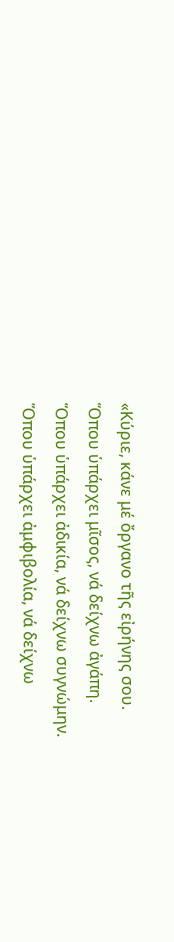«Κύριε, κάνε μέ ὄργανο τῆς εἰρήνης σου.
Ὅπου ὑπάρχει μῖσος, νά δείχνω ἀγάπη.
Ὅπου ὑπάρχει ἀδικία, νά δείχνω συγνώμην.
Ὅπου ὑπάρχει ἀμφιβολία, νά δείχνω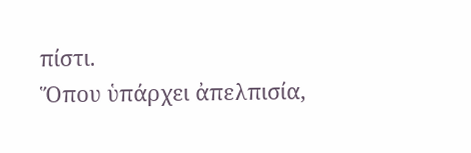πίστι.
Ὅπου ὑπάρχει ἀπελπισία,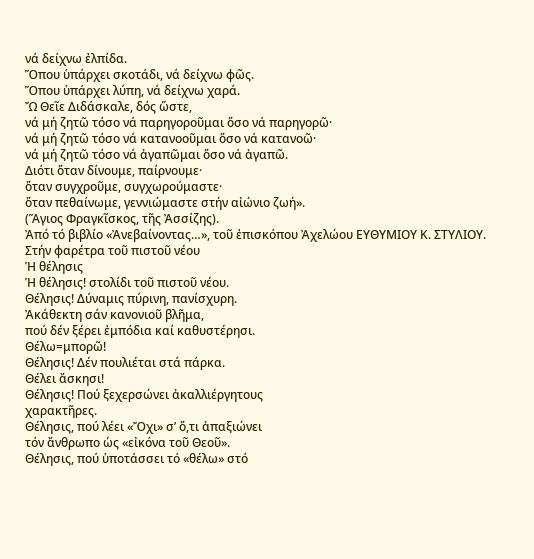νά δείχνω ἐλπίδα.
Ὅπου ὑπάρχει σκοτάδι, νά δείχνω φῶς.
Ὅπου ὑπάρχει λύπη, νά δείχνω χαρά.
Ὤ Θεῖε Διδάσκαλε, δός ὥστε,
νά μή ζητῶ τόσο νά παρηγοροῦμαι ὅσο νά παρηγορῶ·
νά μή ζητῶ τόσο νά κατανοοῦμαι ὅσο νά κατανοῶ·
νά μή ζητῶ τόσο νά ἀγαπῶμαι ὅσο νά ἀγαπῶ.
Διότι ὅταν δίνουμε, παίρνουμε·
ὅταν συγχροῦμε, συγχωρούμαστε·
ὅταν πεθαίνωμε, γεννιώμαστε στήν αἰώνιο ζωή».
(Ἅγιος Φραγκῖσκος, τῆς Ἀσσίζης).
Ἀπό τό βιβλίο «Ἀνεβαίνοντας…», τοῦ ἐπισκόπου Ἀχελώου ΕΥΘΥΜΙΟΥ Κ. ΣΤΥΛΙΟΥ.
Στήν φαρέτρα τοῦ πιστοῦ νέου
Ἡ θέλησις
Ἡ θέλησις! στολίδι τοῦ πιστοῦ νέου.
Θέλησις! Δύναμις πύρινη, πανίσχυρη.
Ἀκάθεκτη σάν κανονιοῦ βλῆμα,
πού δέν ξέρει ἐμπόδια καί καθυστέρησι.
Θέλω=μπορῶ!
Θέλησις! Δέν πουλιέται στά πάρκα.
Θέλει ἄσκησι!
Θέλησις! Πού ξεχερσώνει ἀκαλλιέργητους
χαρακτῆρες.
Θέλησις, πού λέει «Ὄχι» σ’ ὅ,τι ἀπαξιώνει
τόν ἄνθρωπο ὡς «εἰκόνα τοῦ Θεοῦ».
Θέλησις, πού ὑποτάσσει τό «θέλω» στό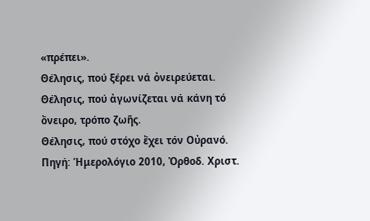«πρέπει».
Θέλησις, πού ξέρει νά ὀνειρεύεται. Θέλησις, πού ἀγωνίζεται νά κάνη τό ὄνειρο, τρόπο ζωῆς.
Θέλησις, πού στόχο ἔχει τόν Οὐρανό.
Πηγή: Ἡμερολόγιο 2010, Ὀρθοδ. Χριστ.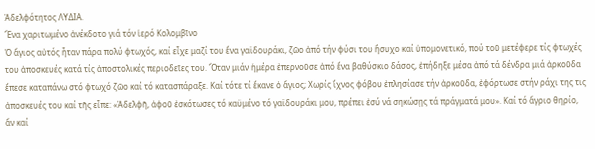Ἀδελφότητος ΛΥΔΙΑ.
Ἕνα χαριτωμένο ἀνέκδοτο γιά τόν ἱερό Κολομβῖνο
Ὁ ἅγιος αὐτός ἦταν πάρα πολύ φτωχός, καί εἶχε μαζί του ἕνα γαϊδουράκι, ζῶο ἀπό τήν φύσι του ἥσυχο καί ὑπομονετικό, πού τοῦ μετέφερε τίς φτωχές του ἀποσκευές κατά τίς ἀποστολικές περιοδεῖες του. Ὅταν μιάν ἡμέρα ἐπερνοῦσε ἀπό ἕνα βαθύσκιο δάσος, ἐπήδηξε μέσα ἀπό τά δένδρα μιά ἀρκοῦδα ἔπεσε καταπάνω στό φτωχό ζῶο καί τό κατασπάραξε. Καί τότε τί ἔκανε ὁ ἅγιος; Χωρίς ἴχνος φόβου ἐπλησίασε τήν ἀρκοῦδα, ἐφόρτωσε στήν ράχι της τις ἀποσκευές του καί τῆς εἶπε: «Ἀδελφῆ, ἀφοῦ ἐσκότωσες τό καϋμένο τό γαϊδουράκι μου, πρέπει ἐσύ νά σηκώσῃς τά πράγματά μου». Καί τό ἄγριο θηρίο, ἄν καί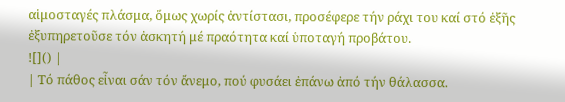αἱμοσταγές πλάσμα, ὅμως χωρίς ἀντίστασι, προσέφερε τήν ράχι του καί στό ἑξῆς ἐξυπηρετοῦσε τόν ἀσκητή μέ πραότητα καί ὑποταγή προβάτου.
![]() |
| Τό πάθος εἶναι σάν τόν ἄνεμο, πού φυσάει ἐπάνω ἀπό τήν θάλασσα.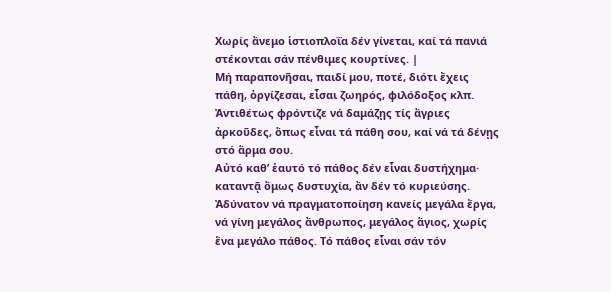Χωρίς ἄνεμο ἱστιοπλοΐα δέν γίνεται, καί τά πανιά στέκονται σάν πένθιμες κουρτίνες. |
Μή παραπονῆσαι, παιδί μου, ποτέ, διότι ἔχεις πάθη, ὀργίζεσαι, εἶσαι ζωηρός, φιλόδοξος κλπ. Ἀντιθέτως φρόντιζε νά δαμάζῃς τίς ἄγριες ἀρκοῦδες, ὅπως εἶναι τά πάθη σου, καί νά τά δένῃς στό ἅρμα σου.
Αὐτό καθ’ ἑαυτό τό πάθος δέν εἶναι δυστήχημα· καταντᾷ ὅμως δυστυχία, ἄν δέν τό κυριεύσης.
Ἀδύνατον νά πραγματοποίηση κανείς μεγάλα ἔργα, νά γίνη μεγάλος ἄνθρωπος, μεγάλος ἅγιος, χωρίς ἕνα μεγάλο πάθος. Τό πάθος εἶναι σάν τόν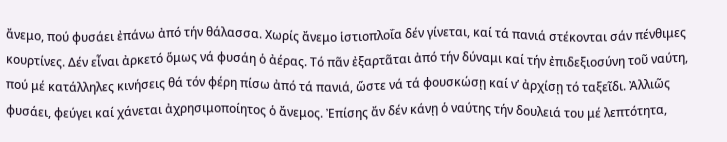ἄνεμο, πού φυσάει ἐπάνω ἀπό τήν θάλασσα. Χωρίς ἄνεμο ἱστιοπλοΐα δέν γίνεται, καί τά πανιά στέκονται σάν πένθιμες κουρτίνες. Δέν εἶναι ἀρκετό ὅμως νά φυσάη ὁ ἀέρας. Τό πᾶν ἐξαρτᾶται ἀπό τήν δύναμι καί τήν ἐπιδεξιοσύνη τοῦ ναύτη, πού μέ κατάλληλες κινήσεις θά τόν φέρη πίσω ἀπό τά πανιά, ὥστε νά τά φουσκώσῃ καί ν’ ἀρχίσῃ τό ταξεῖδι. Ἀλλιῶς φυσάει, φεύγει καί χάνεται ἀχρησιμοποίητος ὁ ἄνεμος. Ἐπίσης ἄν δέν κάνῃ ὁ ναύτης τήν δουλειά του μέ λεπτότητα,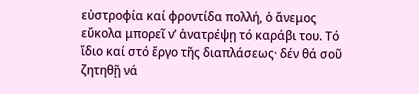εὐστροφία καί φροντίδα πολλή, ὁ ἄνεμος εὔκολα μπορεῖ ν’ ἀνατρέψῃ τό καράβι του. Τό ἴδιο καί στό ἔργο τῆς διαπλάσεως· δέν θά σοῦ ζητηθῇ νά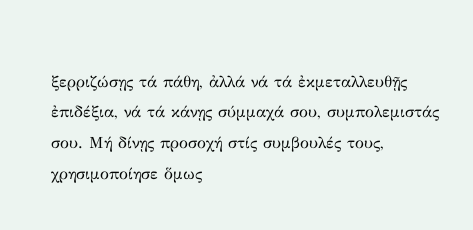ξερριζώσῃς τά πάθη, ἀλλά νά τά ἐκμεταλλευθῇς ἐπιδέξια, νά τά κάνῃς σύμμαχά σου, συμπολεμιστάς σου. Μή δίνῃς προσοχή στίς συμβουλές τους, χρησιμοποίησε ὅμως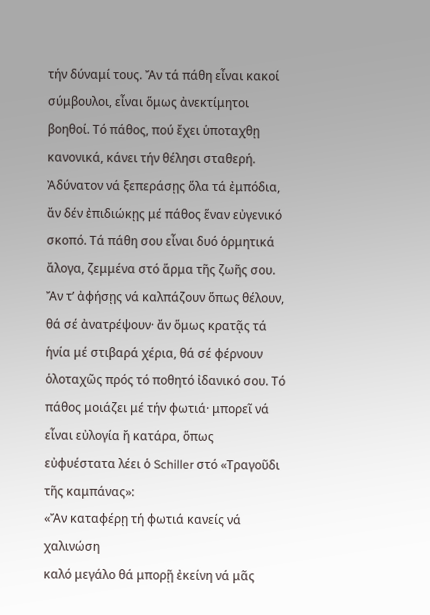τήν δύναμί τους. Ἄν τά πάθη εἶναι κακοί σύμβουλοι, εἶναι ὅμως ἀνεκτίμητοι βοηθοί. Τό πάθος, πού ἔχει ὑποταχθῃ κανονικά, κάνει τήν θέλησι σταθερή. Ἀδύνατον νά ξεπεράσῃς ὅλα τά ἐμπόδια, ἄν δέν ἐπιδιώκῃς μέ πάθος ἕναν εὐγενικό σκοπό. Τά πάθη σου εἶναι δυό ὁρμητικά ἄλογα, ζεμμένα στό ἅρμα τῆς ζωῆς σου. Ἄν τ’ ἀφήσῃς νά καλπάζουν ὅπως θέλουν, θά σέ ἀνατρέψουν· ἄν ὅμως κρατᾷς τά ἡνία μέ στιβαρά χέρια, θά σέ φέρνουν ὁλοταχῶς πρός τό ποθητό ἰδανικό σου. Τό πάθος μοιάζει μέ τήν φωτιά· μπορεῖ νά εἶναι εὐλογία ἤ κατάρα, ὅπως εὐφυέστατα λέει ὁ Schiller στό «Τραγοῦδι τῆς καμπάνας»:
«Ἄν καταφέρῃ τή φωτιά κανείς νά χαλινώση
καλό μεγάλο θά μπορῇ ἐκείνη νά μᾶς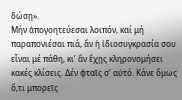δώσῃ».
Μήν ἀπογοητεύεσαι λοιπόν, καί μή παραπονιέσαι πιά, ἄν ἡ ἰδιοσυγκρασία σου εἶναι μέ πάθη, κι’ ἄν ἔχῃς κληρονομήσει κακές κλίσεις. Δέν φταῖς σ’ αὐτό. Κάνε ὅμως ὅ,τι μπορεῖς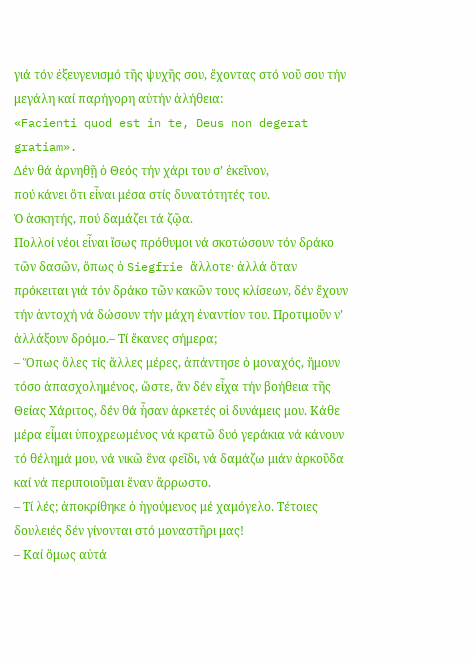γιά τόν ἐξευγενισμό τῆς ψυχῆς σου, ἔχοντας στό νοῦ σου τήν μεγάλη καί παρήγορη αὐτήν ἀλήθεια:
«Facienti quod est in te, Deus non degerat gratiam».
Δέν θά ἀρνηθῇ ὁ Θεός τήν χάρι του σ’ ἐκεῖνον,
πού κάνει ὅτι εἶναι μέσα στίς δυνατότητές του.
Ὁ ἀσκητής, πού δαμάζει τά ζῷα.
Πολλοί νέοι εἶναι ἴσως πρόθυμοι νά σκοτώσουν τόν δράκο τῶν δασῶν, ὅπως ὁ Siegfrie ἄλλοτε· ἀλλά ὅταν πρόκειται γιά τόν δράκο τῶν κακῶν τους κλίσεων, δέν ἔχουν τήν ἀντοχή νά δώσουν τήν μάχη ἐναντίον του. Προτιμοῦν ν’ ἀλλάξουν δρόμο.– Τί ἔκανες σήμερα;
– Ὅπως ὅλες τίς ἄλλες μέρες, ἀπάντησε ὁ μοναχός, ἤμουν τόσο ἀπασχολημένος, ὥστε, ἄν δέν εἶχα τήν βοήθεια τῆς Θείας Χάριτος, δέν θά ἦσαν ἀρκετές οἱ δυνάμεις μου. Κάθε μέρα εἶμαι ὑποχρεωμένος νά κρατῶ δυό γεράκια νά κάνουν τό θέλημά μου, νά νικῶ ἕνα φεῖδι, νά δαμάζω μιάν ἀρκοῦδα καί νά περιποιοῦμαι ἕναν ἄρρωστο.
– Τί λές; ἀποκρίθηκε ὁ ἡγούμενος μέ χαμόγελο. Τέτοιες δουλειές δέν γίνονται στό μοναστῆρι μας!
– Καί ὅμως αὐτά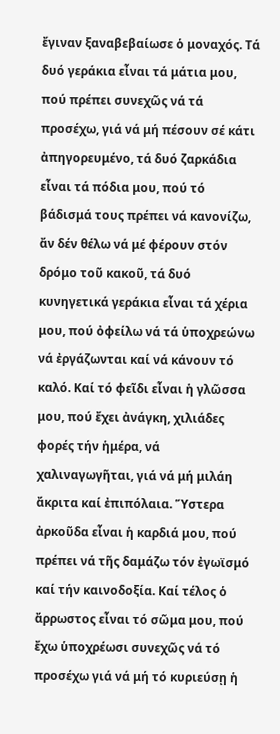ἔγιναν ξαναβεβαίωσε ὁ μοναχός. Τά δυό γεράκια εἶναι τά μάτια μου, πού πρέπει συνεχῶς νά τά προσέχω, γιά νά μή πέσουν σέ κάτι ἀπηγορευμένο, τά δυό ζαρκάδια εἶναι τά πόδια μου, πού τό βάδισμά τους πρέπει νά κανονίζω, ἄν δέν θέλω νά μέ φέρουν στόν δρόμο τοῦ κακοῦ, τά δυό κυνηγετικά γεράκια εἶναι τά χέρια μου, πού ὀφείλω νά τά ὑποχρεώνω νά ἐργάζωνται καί νά κάνουν τό καλό. Καί τό φεῖδι εἶναι ἡ γλῶσσα μου, πού ἔχει ἀνάγκη, χιλιάδες φορές τήν ἡμέρα, νά χαλιναγωγῆται, γιά νά μή μιλάη ἄκριτα καί ἐπιπόλαια. Ὕστερα ἀρκοῦδα εἶναι ἡ καρδιά μου, πού πρέπει νά τῆς δαμάζω τόν ἐγωϊσμό καί τήν καινοδοξία. Καί τέλος ὁ ἄρρωστος εἶναι τό σῶμα μου, πού ἔχω ὑποχρέωσι συνεχῶς νά τό προσέχω γιά νά μή τό κυριεύσῃ ἡ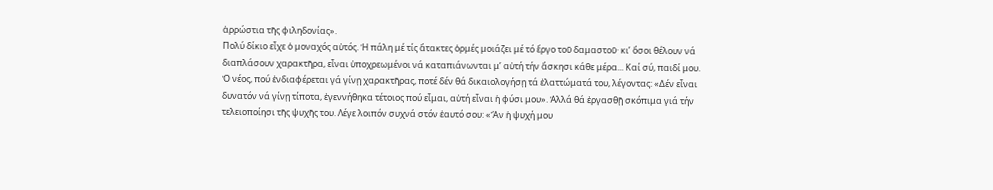ἀρρώστια τῆς φιληδονίας».
Πολύ δίκιο εἶχε ὁ μοναχός αὐτός. Ἡ πάλη μέ τίς ἄτακτες ὁρμές μοιάζει μέ τό ἔργο τοῦ δαμαστοῦ· κι’ ὅσοι θέλουν νά διαπλάσουν χαρακτῆρα, εἶναι ὑποχρεωμένοι νά καταπιάνωνται μ’ αὐτή τήν ἄσκησι κάθε μέρα... Καί σύ, παιδί μου.
Ὁ νέος, πού ἐνδιαφέρεται γά γίνῃ χαρακτῆρας, ποτέ δέν θά δικαιολογήσῃ τά ἐλαττώματά του, λέγοντας: «Δέν εἶναι δυνατόν νά γίνῃ τίποτα, ἐγεννήθηκα τέτοιος πού εἶμαι, αὐτή εἶναι ἡ φύσι μου». Ἀλλά θά ἐργασθῇ σκόπιμα γιά τήν τελειοποίησι τῆς ψυχῆς του. Λέγε λοιπόν συχνά στόν ἑαυτό σου: «Ἄν ἡ ψυχή μου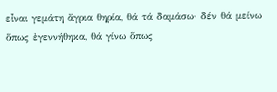εἶναι γεμάτη ἄγρια θηρία, θά τά δαμάσω· δέν θά μείνω ὅπως ἐγεννήθηκα, θά γίνω ὅπως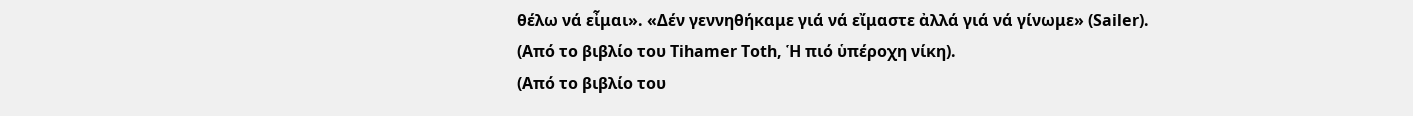θέλω νά εἶμαι». «Δέν γεννηθήκαμε γιά νά εἴμαστε ἀλλά γιά νά γίνωμε» (Sailer).
(Από το βιβλίο του Tihamer Toth, Ἡ πιό ὑπέροχη νίκη).
(Από το βιβλίο του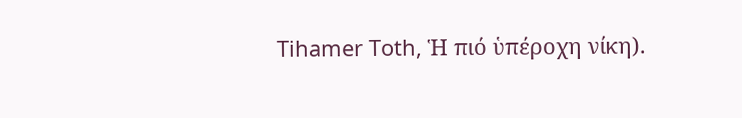Tihamer Toth, Ἡ πιό ὑπέροχη νίκη).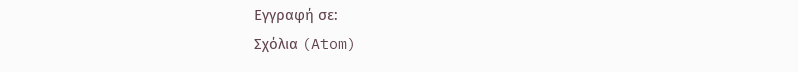Εγγραφή σε:
Σχόλια (Atom)